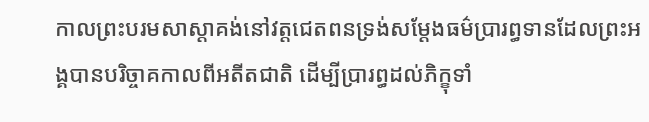កាលព្រះបរមសាស្តាគង់នៅវត្តជេតពនទ្រង់សម្ដែងធម៌ប្រារព្ធទានដែលព្រះអង្គបានបរិច្ចាគកាលពីអតីតជាតិ ដើម្បីប្រារព្ធដល់ភិក្ខុទាំ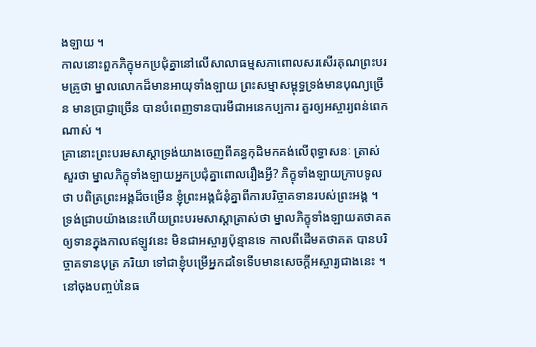ងឡាយ ។
កាលនោះពួកភិក្ខុមកប្រជុំគ្នានៅលើសាលាធម្មសភាពោលសរសើរគុណព្រះបរមគ្រូថា ម្នាលលោកដ៏មានអាយុទាំងឡាយ ព្រះសម្មាសម្ពុទ្ធទ្រង់មានបុណ្យច្រើន មានប្រាជ្ញាច្រើន បានបំពេញទានបារមីជាអនេកប្បការ គួរឲ្យអស្ចារ្យពន់ពេកណាស់ ។
គ្រានោះព្រះបរមសាស្តាទ្រង់យាងចេញពីគន្ធកុដិមកគង់លើពុទ្ធាសនៈ ត្រាស់សួរថា ម្នាលភិក្ខុទាំងឡាយអ្នកប្រជុំគ្នាពោលរឿងអ្វី? ភិក្ខុទាំងឡាយក្រាបទូលថា បពិត្រព្រះអង្គដ៏ចម្រើន ខ្ញុំព្រះអង្គជំនុំគ្នាពីការបរិច្ចាគទានរបស់ព្រះអង្គ ។
ទ្រង់ជ្រាបយ៉ាងនេះហើយព្រះបរមសាស្តាត្រាស់ថា ម្នាលភិក្ខុទាំងឡាយតថាគតឲ្យទានក្នុងកាលឥឡូវនេះ មិនជាអស្ចារ្យប៉ុន្មានទេ កាលពីដើមតថាគត បានបរិច្ចាគទានបុត្រ ភរិយា ទៅជាខ្ញុំបម្រើអ្នកដទៃទើបមានសេចក្តីអស្ចារ្យជាងនេះ ។
នៅចុងបញ្ចប់នៃធ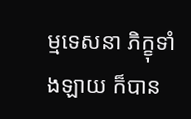ម្មទេសនា ភិក្ខុទាំងឡាយ ក៏បាន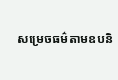សម្រេចធម៌តាមឧបនិ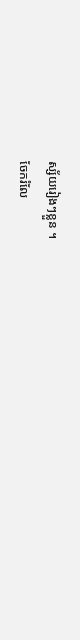ស្ស័យរៀងៗខ្លួន ។
ចែករំលែ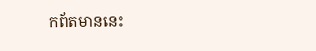កព័តមាននេះ